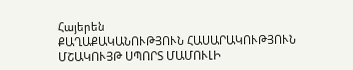Հայերեն
ՔԱՂԱՔԱԿԱՆՈՒԹՅՈՒՆ ՀԱՍԱՐԱԿՈՒԹՅՈՒՆ ՄՇԱԿՈՒՅԹ ՍՊՈՐՏ ՄԱՄՈՒԼԻ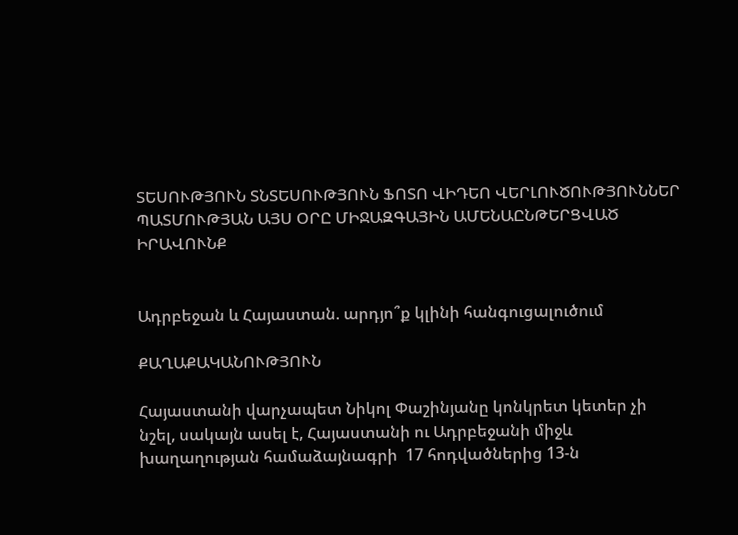ՏԵՍՈՒԹՅՈՒՆ ՏՆՏԵՍՈՒԹՅՈՒՆ ՖՈՏՈ ՎԻԴԵՈ ՎԵՐԼՈՒԾՈՒԹՅՈՒՆՆԵՐ ՊԱՏՄՈՒԹՅԱՆ ԱՅՍ ՕՐԸ ՄԻՋԱԶԳԱՅԻՆ ԱՄԵՆԱԸՆԹԵՐՑՎԱԾ ԻՐԱՎՈՒՆՔ


Ադրբեջան և Հայաստան. արդյո՞ք կլինի հանգուցալուծում

ՔԱՂԱՔԱԿԱՆՈՒԹՅՈՒՆ

Հայաստանի վարչապետ Նիկոլ Փաշինյանը կոնկրետ կետեր չի նշել, սակայն ասել է, Հայաստանի ու Ադրբեջանի միջև խաղաղության համաձայնագրի  17 հոդվածներից 13-ն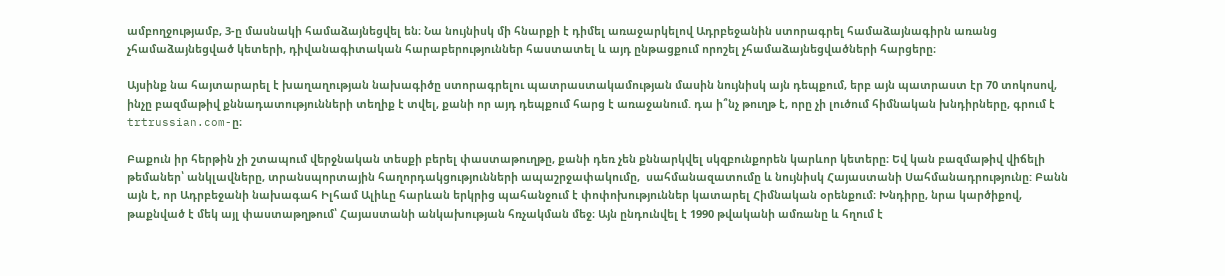ամբողջությամբ, 3-ը մասնակի համաձայնեցվել են։ Նա նույնիսկ մի հնարքի է դիմել առաջարկելով Ադրբեջանին ստորագրել համաձայնագիրն առանց չհամաձայնեցված կետերի, դիվանագիտական հարաբերություններ հաստատել և այդ ընթացքում որոշել չհամաձայնեցվածների հարցերը։

Այսինք նա հայտարարել է խաղաղության նախագիծը ստորագրելու պատրաստակամության մասին նույնիսկ այն դեպքում, երբ այն պատրաստ էր 70 տոկոսով, ինչը բազմաթիվ քննադատությունների տեղիք է տվել, քանի որ այդ դեպքում հարց է առաջանում. դա ի՞նչ թուղթ է, որը չի լուծում հիմնական խնդիրները, գրում է trtrussian.com-ը։

Բաքուն իր հերթին չի շտապում վերջնական տեսքի բերել փաստաթուղթը, քանի դեռ չեն քննարկվել սկզբունքորեն կարևոր կետերը։ Եվ կան բազմաթիվ վիճելի թեմաներ՝ անկլավները, տրանսպորտային հաղորդակցությունների ապաշրջափակումը,  սահմանազատումը և նույնիսկ Հայաստանի Սահմանադրությունը: Բանն այն է, որ Ադրբեջանի նախագահ Իլհամ Ալիևը հարևան երկրից պահանջում է փոփոխություններ կատարել Հիմնական օրենքում։ Խնդիրը, նրա կարծիքով, թաքնված է մեկ այլ փաստաթղթում՝ Հայաստանի անկախության հռչակման մեջ։ Այն ընդունվել է 1990 թվականի ամռանը և հղում է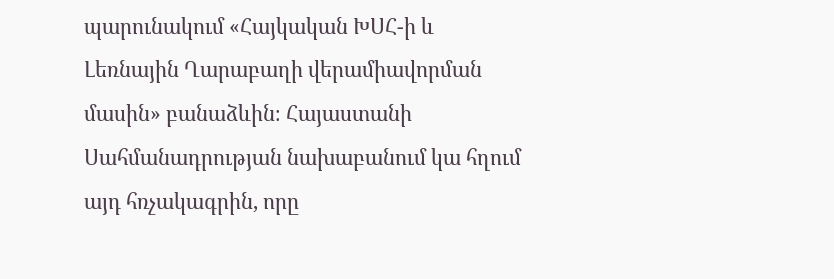պարունակում «Հայկական ԽՍՀ-ի և Լեռնային Ղարաբաղի վերամիավորման մասին» բանաձևին։ Հայաստանի Սահմանադրության նախաբանում կա հղում այդ հռչակագրին, որը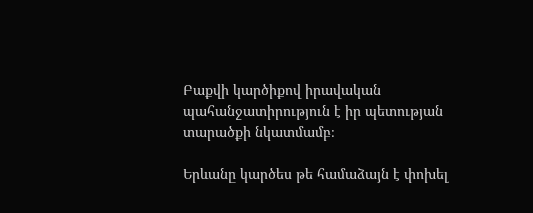Բաքվի կարծիքով իրավական պահանջատիրություն է իր պետության տարածքի նկատմամբ։

Երևանը կարծես թե համաձայն է փոխել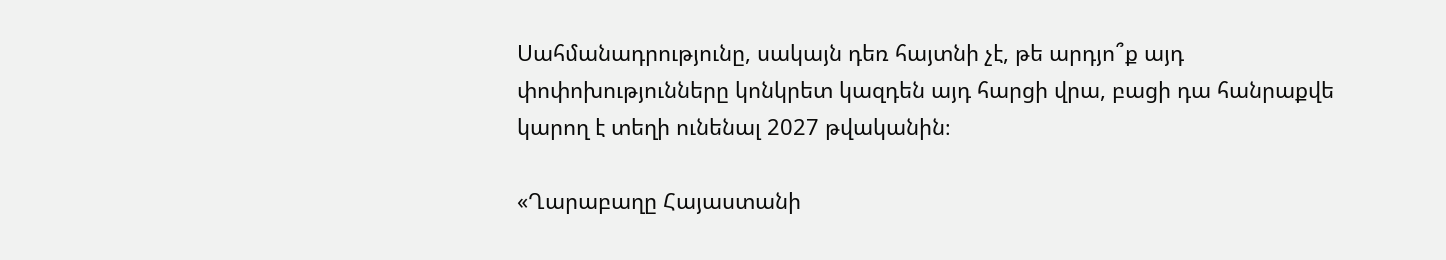Սահմանադրությունը, սակայն դեռ հայտնի չէ, թե արդյո՞ք այդ փոփոխությունները կոնկրետ կազդեն այդ հարցի վրա, բացի դա հանրաքվե կարող է տեղի ունենալ 2027 թվականին։

«Ղարաբաղը Հայաստանի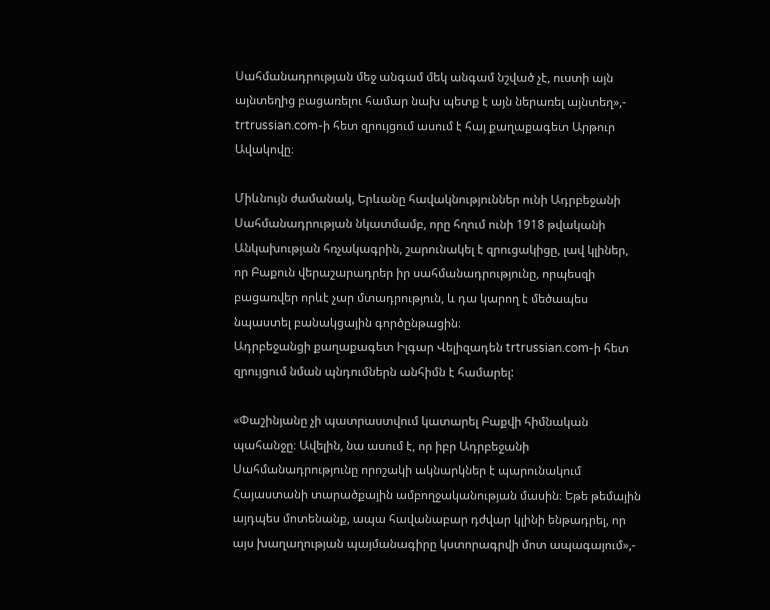Սահմանադրության մեջ անգամ մեկ անգամ նշված չէ, ուստի այն այնտեղից բացառելու համար նախ պետք է այն ներառել այնտեղ»,- trtrussian.com-ի հետ զրույցում ասում է հայ քաղաքագետ Արթուր Ավակովը։

Միևնույն ժամանակ, Երևանը հավակնություններ ունի Ադրբեջանի Սահմանադրության նկատմամբ, որը հղում ունի 1918 թվականի Անկախության հռչակագրին, շարունակել է զրուցակիցը, լավ կլիներ, որ Բաքուն վերաշարադրեր իր սահմանադրությունը, որպեսզի բացառվեր որևէ չար մտադրություն, և դա կարող է մեծապես նպաստել բանակցային գործընթացին։
Ադրբեջանցի քաղաքագետ Իլգար Վելիզադեն trtrussian.com-ի հետ զրույցում նման պնդումներն անհիմն է համարել:

«Փաշինյանը չի պատրաստվում կատարել Բաքվի հիմնական պահանջը։ Ավելին, նա ասում է, որ իբր Ադրբեջանի Սահմանադրությունը որոշակի ակնարկներ է պարունակում Հայաստանի տարածքային ամբողջականության մասին։ Եթե թեմային այդպես մոտենանք, ապա հավանաբար դժվար կլինի ենթադրել, որ այս խաղաղության պայմանագիրը կստորագրվի մոտ ապագայում»,-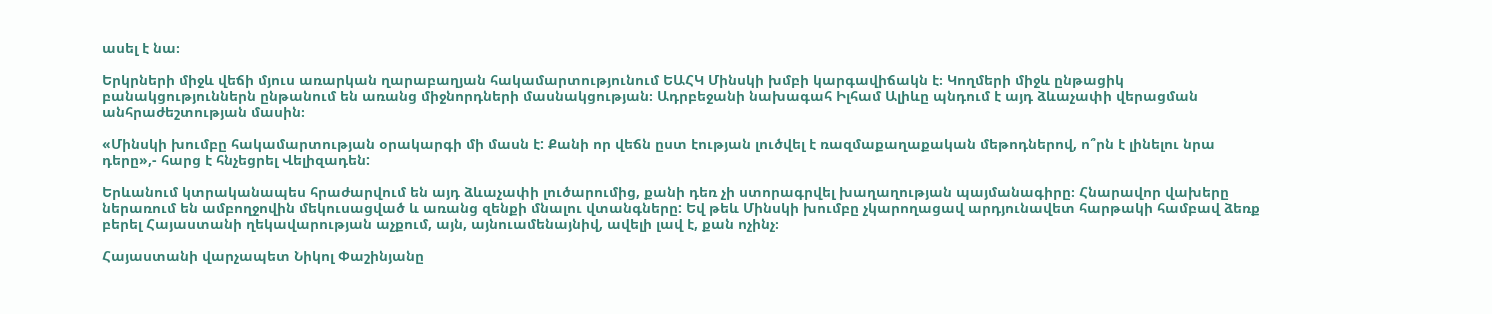ասել է նա։

Երկրների միջև վեճի մյուս առարկան ղարաբաղյան հակամարտությունում ԵԱՀԿ Մինսկի խմբի կարգավիճակն է։ Կողմերի միջև ընթացիկ բանակցություններն ընթանում են առանց միջնորդների մասնակցության։ Ադրբեջանի նախագահ Իլհամ Ալիևը պնդում է այդ ձևաչափի վերացման անհրաժեշտության մասին։

«Մինսկի խումբը հակամարտության օրակարգի մի մասն է: Քանի որ վեճն ըստ էության լուծվել է ռազմաքաղաքական մեթոդներով, ո՞րն է լինելու նրա դերը»,- հարց է հնչեցրել Վելիզադեն:

Երևանում կտրականապես հրաժարվում են այդ ձևաչափի լուծարումից, քանի դեռ չի ստորագրվել խաղաղության պայմանագիրը։ Հնարավոր վախերը ներառում են ամբողջովին մեկուսացված և առանց զենքի մնալու վտանգները: Եվ թեև Մինսկի խումբը չկարողացավ արդյունավետ հարթակի համբավ ձեռք բերել Հայաստանի ղեկավարության աչքում, այն, այնուամենայնիվ, ավելի լավ է, քան ոչինչ։

Հայաստանի վարչապետ Նիկոլ Փաշինյանը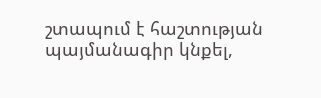շտապում է հաշտության պայմանագիր կնքել,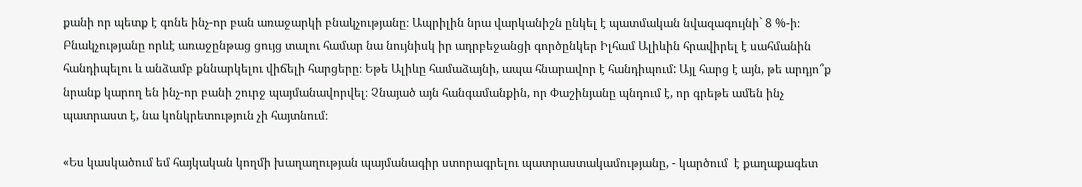քանի որ պետք է գոնե ինչ-որ բան առաջարկի բնակչությանը։ Ապրիլին նրա վարկանիշն ընկել է պատմական նվազագույնի` 8 %-ի։ Բնակչությանը որևէ առաջընթաց ցույց տալու համար նա նույնիսկ իր ադրբեջանցի գործընկեր Իլհամ Ալիևին հրավիրել է սահմանին հանդիպելու և անձամբ քննարկելու վիճելի հարցերը։ Եթե Ալիևը համաձայնի, ապա հնարավոր է հանդիպում: Այլ հարց է այն, թե արդյո՞ք նրանք կարող են ինչ-որ բանի շուրջ պայմանավորվել։ Չնայած այն հանգամանքին, որ Փաշինյանը պնդում է, որ գրեթե ամեն ինչ պատրաստ է, նա կոնկրետություն չի հայտնում։

«Ես կասկածում եմ հայկական կողմի խաղաղության պայմանագիր ստորագրելու պատրաստակամությանը, - կարծում  է քաղաքագետ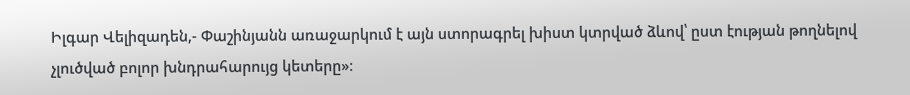Իլգար Վելիզադեն,- Փաշինյանն առաջարկում է այն ստորագրել խիստ կտրված ձևով՝ ըստ էության թողնելով չլուծված բոլոր խնդրահարույց կետերը»։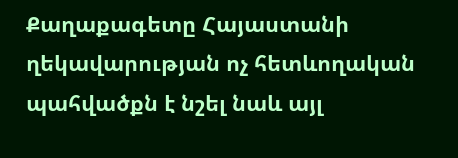Քաղաքագետը Հայաստանի ղեկավարության ոչ հետևողական պահվածքն է նշել նաև այլ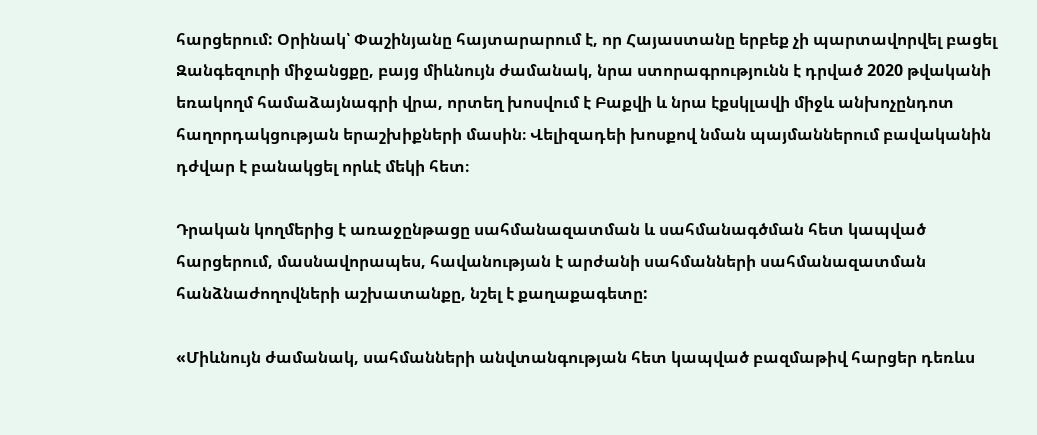հարցերում: Օրինակ՝ Փաշինյանը հայտարարում է, որ Հայաստանը երբեք չի պարտավորվել բացել Զանգեզուրի միջանցքը, բայց միևնույն ժամանակ, նրա ստորագրությունն է դրված 2020 թվականի եռակողմ համաձայնագրի վրա, որտեղ խոսվում է Բաքվի և նրա էքսկլավի միջև անխոչընդոտ հաղորդակցության երաշխիքների մասին։ Վելիզադեի խոսքով նման պայմաններում բավականին դժվար է բանակցել որևէ մեկի հետ։

Դրական կողմերից է առաջընթացը սահմանազատման և սահմանագծման հետ կապված հարցերում, մասնավորապես, հավանության է արժանի սահմանների սահմանազատման հանձնաժողովների աշխատանքը, նշել է քաղաքագետը:

«Միևնույն ժամանակ, սահմանների անվտանգության հետ կապված բազմաթիվ հարցեր դեռևս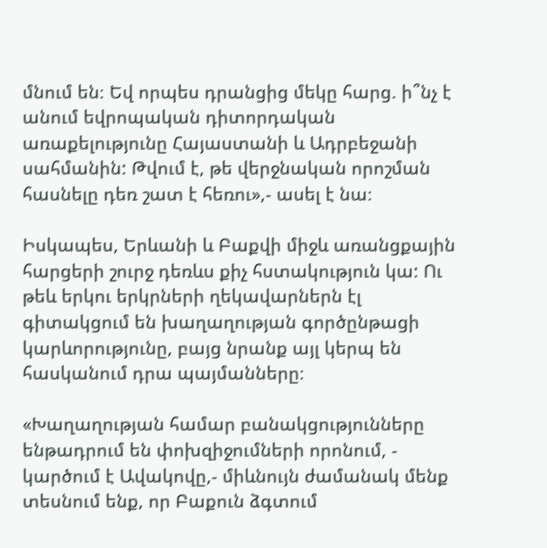մնում են։ Եվ որպես դրանցից մեկը հարց. ի՞նչ է անում եվրոպական դիտորդական առաքելությունը Հայաստանի և Ադրբեջանի սահմանին: Թվում է, թե վերջնական որոշման հասնելը դեռ շատ է հեռու»,- ասել է նա։

Իսկապես, Երևանի և Բաքվի միջև առանցքային հարցերի շուրջ դեռևս քիչ հստակություն կա: Ու թեև երկու երկրների ղեկավարներն էլ գիտակցում են խաղաղության գործընթացի կարևորությունը, բայց նրանք այլ կերպ են հասկանում դրա պայմանները։

«Խաղաղության համար բանակցությունները ենթադրում են փոխզիջումների որոնում, - կարծում է Ավակովը,- միևնույն ժամանակ մենք տեսնում ենք, որ Բաքուն ձգտում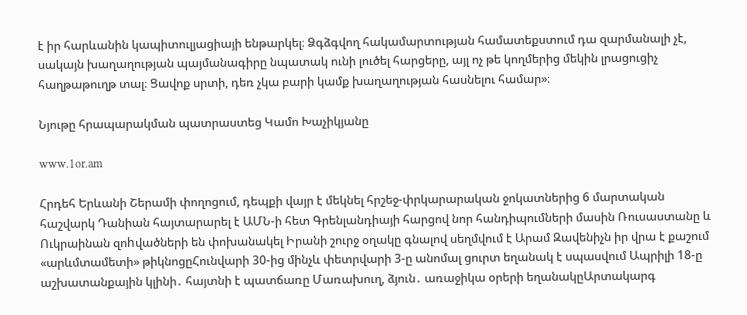է իր հարևանին կապիտուլյացիայի ենթարկել։ Ձգձգվող հակամարտության համատեքստում դա զարմանալի չէ, սակայն խաղաղության պայմանագիրը նպատակ ունի լուծել հարցերը, այլ ոչ թե կողմերից մեկին լրացուցիչ հաղթաթուղթ տալ։ Ցավոք սրտի, դեռ չկա բարի կամք խաղաղության հասնելու համար»։

Նյութը հրապարակման պատրաստեց Կամո Խաչիկյանը

www.1or.am

Հրդեհ Երևանի Շերամի փողոցում, դեպքի վայր է մեկնել հրշեջ-փրկարարական ջոկատներից 6 մարտական հաշվարկ Դանիան հայտարարել է ԱՄՆ-ի հետ Գրենլանդիայի հարցով նոր հանդիպումների մասին Ռուսաստանը և Ուկրաինան զոhվածների են փոխանակել Իրանի շուրջ օղակը գնալով սեղմվում է Արամ Զավենիչն իր վրա է քաշում «արևմտամետի» թիկնոցըՀունվարի 30-ից մինչև փետրվարի 3-ը անոմալ ցուրտ եղանակ է սպասվում Ապրիլի 18-ը աշխատանքային կլինի․ հայտնի է պատճառը Մառախուղ, ձյուն․ առաջիկա օրերի եղանակըԱրտակարգ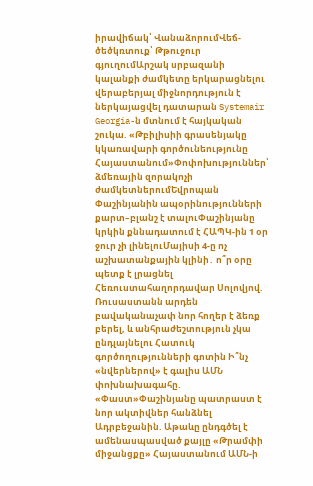իրավիճակ՝ ՎանաձորումՎեճ-ծեծկռտուք՝ Թթուջուր գյուղումԱրշակ սրբազանի կալանքի ժամկետը երկարացնելու վերաբերյալ միջնորդություն է ներկայացվել դատարան Systemair Georgia-ն մտնում է հայկական շուկա. «Թբիլիսիի գրասենյակը կկառավարի գործունեությունը Հայաստանում»Փոփոխություններ՝ ձմեռային զորակոչի ժամկետներումԵվրոպան Փաշինյանին ապօրինությունների քարտ–բլանշ է տալուՓաշինյանը կրկին քննադատում է ՀԱՊԿ-ին 1 օր ջուր չի լինելուՄայիսի 4-ը ոչ աշխատանքային կլինի․ ո՞ր օրը պետք է լրացնել Հեռուստահաղորդավար Սոլովյով. Ռուսաստանն արդեն բավականաչափ նոր հողեր է ձեռք բերել, և անհրաժեշտություն չկա ընդլայնելու Հատուկ գործողությունների գոտին Ի՞նչ «նվերներով» է գալիս ԱՄՆ փոխնախագահը. «Փաստ»Փաշինյանը պատրաստ է նոր ակտիվներ հանձնել Ադրբեջանին. Աթաևը ընդգծել է ամենասպասված քայլը «Թրամփի միջանցքը» Հայաստանում ԱՄՆ-ի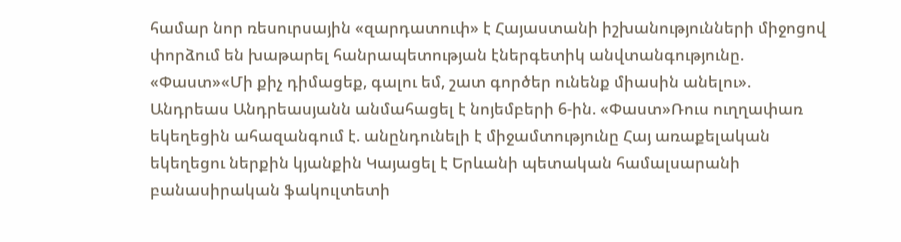համար նոր ռեսուրսային «զարդատուփ» է Հայաստանի իշխանությունների միջոցով փորձում են խաթարել հանրապետության էներգետիկ անվտանգությունը. «Փաստ»«Մի քիչ դիմացեք, գալու եմ, շատ գործեր ունենք միասին անելու». Անդրեաս Անդրեասյանն անմահացել է նոյեմբերի 6-ին. «Փաստ»Ռուս ուղղափառ եկեղեցին ահազանգում է. անընդունելի է միջամտությունը Հայ առաքելական եկեղեցու ներքին կյանքին Կայացել է Երևանի պետական համալսարանի բանասիրական ֆակուլտետի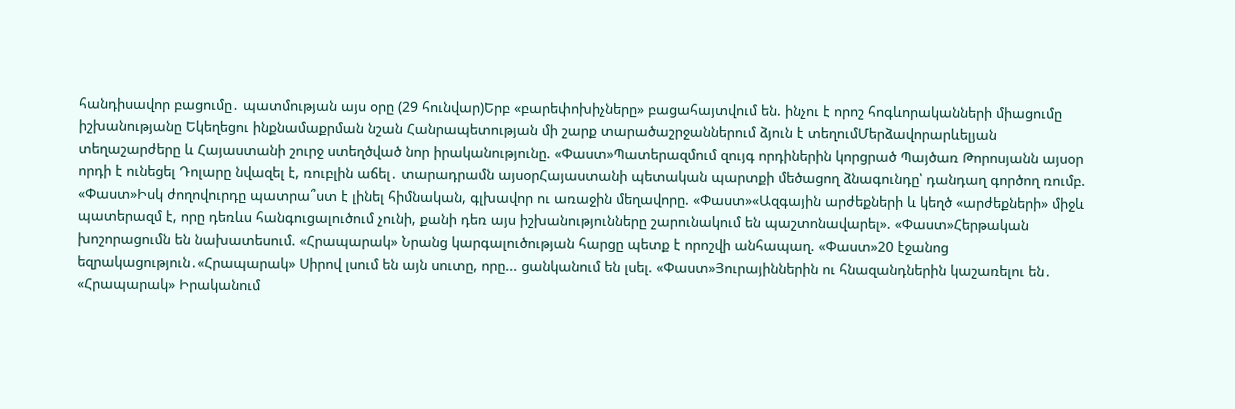հանդիսավոր բացումը․ պատմության այս օրը (29 հունվար)Երբ «բարեփոխիչները» բացահայտվում են. ինչու է որոշ հոգևորականների միացումը իշխանությանը Եկեղեցու ինքնամաքրման նշան Հանրապետության մի շարք տարածաշրջաններում ձյուն է տեղումՄերձավորարևելյան տեղաշարժերը և Հայաստանի շուրջ ստեղծված նոր իրականությունը. «Փաստ»Պատերազմում զույգ որդիներին կորցրած Պայծառ Թորոսյանն այսօր որդի է ունեցել Դոլարը նվազել է, ռուբլին աճել․ տարադրամն այսօրՀայաստանի պետական պարտքի մեծացող ձնագունդը՝ դանդաղ գործող ռումբ. «Փաստ»Իսկ ժողովուրդը պատրա՞ստ է լինել հիմնական, գլխավոր ու առաջին մեղավորը. «Փաստ»«Ազգային արժեքների և կեղծ «արժեքների» միջև պատերազմ է, որը դեռևս հանգուցալուծում չունի, քանի դեռ այս իշխանությունները շարունակում են պաշտոնավարել». «Փաստ»Հերթական խոշորացումն են նախատեսում. «Հրապարակ» Նրանց կարգալուծության հարցը պետք է որոշվի անհապաղ. «Փաստ»20 էջանոց եզրակացություն․«Հրապարակ» Սիրով լսում են այն սուտը, որը... ցանկանում են լսել. «Փաստ»Յուրայիններին ու հնազանդներին կաշառելու են․ «Հրապարակ» Իրականում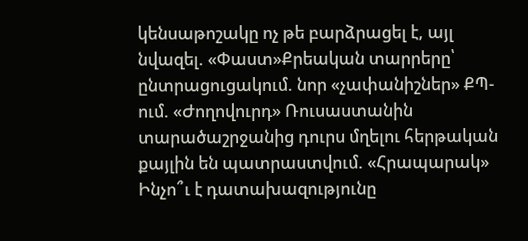կենսաթոշակը ոչ թե բարձրացել է, այլ նվազել. «Փաստ»Քրեական տարրերը՝ ընտրացուցակում. նոր «չափանիշներ» ՔՊ-ում. «Ժողովուրդ» Ռուսաստանին տարածաշրջանից դուրս մղելու հերթական քայլին են պատրաստվում. «Հրապարակ» Ինչո՞ւ է դատախազությունը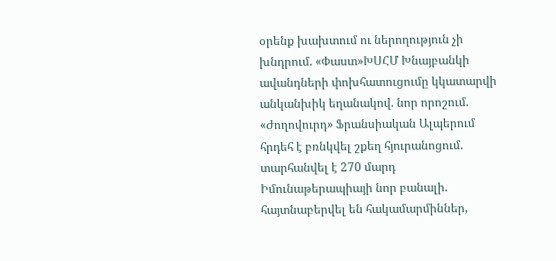օրենք խախտում ու ներողություն չի խնդրում. «Փաստ»ԽՍՀՄ Խնայբանկի ավանդների փոխհատուցումը կկատարվի անկանխիկ եղանակով. նոր որոշում. «Ժողովուրդ» Ֆրանսիական Ալպերում հրդեհ է բռնկվել շքեղ հյուրանոցում. տարհանվել է 270 մարդ Իմունաթերապիայի նոր բանալի. հայտնաբերվել են հակամարմիններ,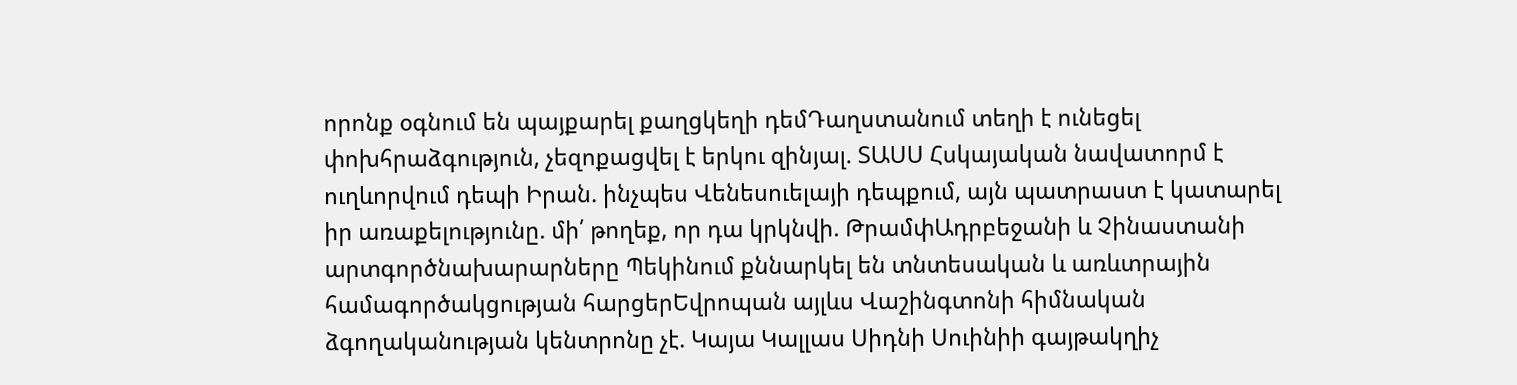որոնք օգնում են պայքարել քաղցկեղի դեմԴաղստանում տեղի է ունեցել փոխհրաձգություն, չեզոքացվել է երկու զինյալ. ՏԱՍՍ Հսկայական նավատորմ է ուղևորվում դեպի Իրան. ինչպես Վենեսուելայի դեպքում, այն պատրաստ է կատարել իր առաքելությունը. մի՛ թողեք, որ դա կրկնվի. ԹրամփԱդրբեջանի և Չինաստանի արտգործնախարարները Պեկինում քննարկել են տնտեսական և առևտրային համագործակցության հարցերԵվրոպան այլևս Վաշինգտոնի հիմնական ձգողականության կենտրոնը չէ. Կայա Կալլաս Սիդնի Սուինիի գայթակղիչ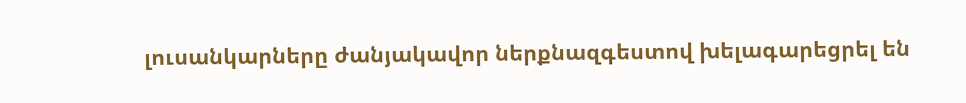լուսանկարները ժանյակավոր ներքնազգեստով խելագարեցրել են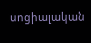սոցիալական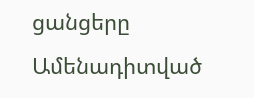ցանցերը
Ամենադիտված